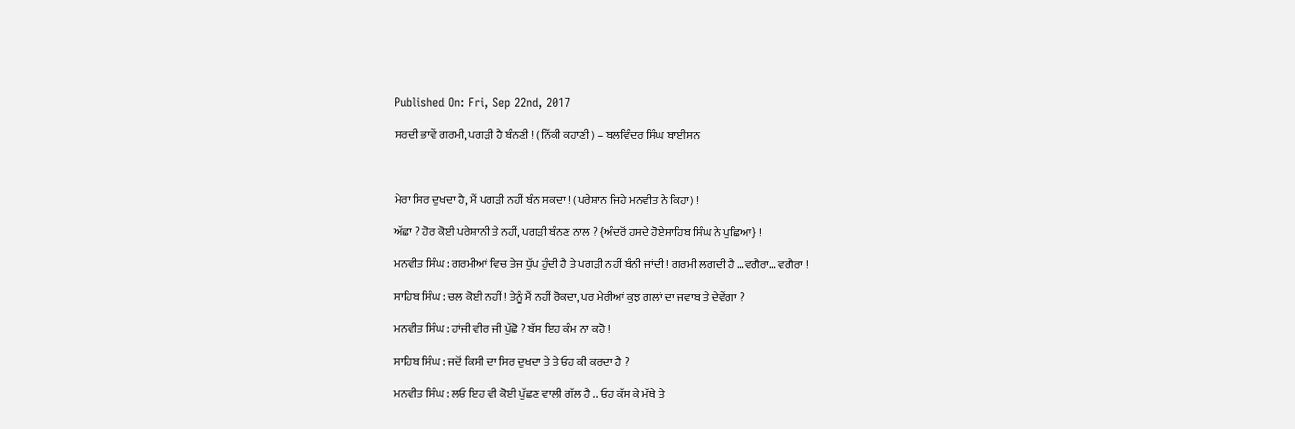Published On: Fri, Sep 22nd, 2017

ਸਰਦੀ ਭਾਵੇਂ ਗਰਮੀ, ਪਗੜੀ ਹੈ ਬੰਨਣੀ ! (ਨਿੱਕੀ ਕਹਾਣੀ) – ਬਲਵਿੰਦਰ ਸਿੰਘ ਬਾਈਸਨ



ਮੇਰਾ ਸਿਰ ਦੁਖਦਾ ਹੈ, ਮੈਂ ਪਗੜੀ ਨਹੀਂ ਬੰਨ ਸਕਦਾ ! (ਪਰੇਸ਼ਾਨ ਜਿਹੇ ਮਨਵੀਤ ਨੇ ਕਿਹਾ) !

ਅੱਛਾ ? ਹੋਰ ਕੋਈ ਪਰੇਸ਼ਾਨੀ ਤੇ ਨਹੀਂ, ਪਗੜੀ ਬੰਨਣ ਨਾਲ ? {ਅੰਦਰੋਂ ਹਸਦੇ ਹੋਏਸਾਹਿਬ ਸਿੰਘ ਨੇ ਪੁਛਿਆ} !

ਮਨਵੀਤ ਸਿੰਘ : ਗਰਮੀਆਂ ਵਿਚ ਤੇਜ ਧੁੱਪ ਹੁੰਦੀ ਹੈ ਤੇ ਪਗੜੀ ਨਹੀਂ ਬੰਨੀ ਜਾਂਦੀ ! ਗਰਮੀ ਲਗਦੀ ਹੈ …ਵਗੈਰਾ… ਵਗੈਰਾ !

ਸਾਹਿਬ ਸਿੰਘ : ਚਲ ਕੋਈ ਨਹੀਂ ! ਤੇਨੂੰ ਮੈਂ ਨਹੀਂ ਰੋਕਦਾ, ਪਰ ਮੇਰੀਆਂ ਕੁਝ ਗਲਾਂ ਦਾ ਜਵਾਬ ਤੇ ਦੇਵੇਂਗਾ ?

ਮਨਵੀਤ ਸਿੰਘ : ਹਾਂਜੀ ਵੀਰ ਜੀ ਪੁੱਛੋ ? ਬੱਸ ਇਹ ਕੰਮ ਨਾ ਕਹੋ !

ਸਾਹਿਬ ਸਿੰਘ : ਜਦੋਂ ਕਿਸੀ ਦਾ ਸਿਰ ਦੁਖਦਾ ਤੇ ਤੇ ਓਹ ਕੀ ਕਰਦਾ ਹੈ ?

ਮਨਵੀਤ ਸਿੰਘ : ਲਓ ਇਹ ਵੀ ਕੋਈ ਪੁੱਛਣ ਵਾਲੀ ਗੱਲ ਹੈ .. ਓਹ ਕੱਸ ਕੇ ਮੱਥੇ ਤੇ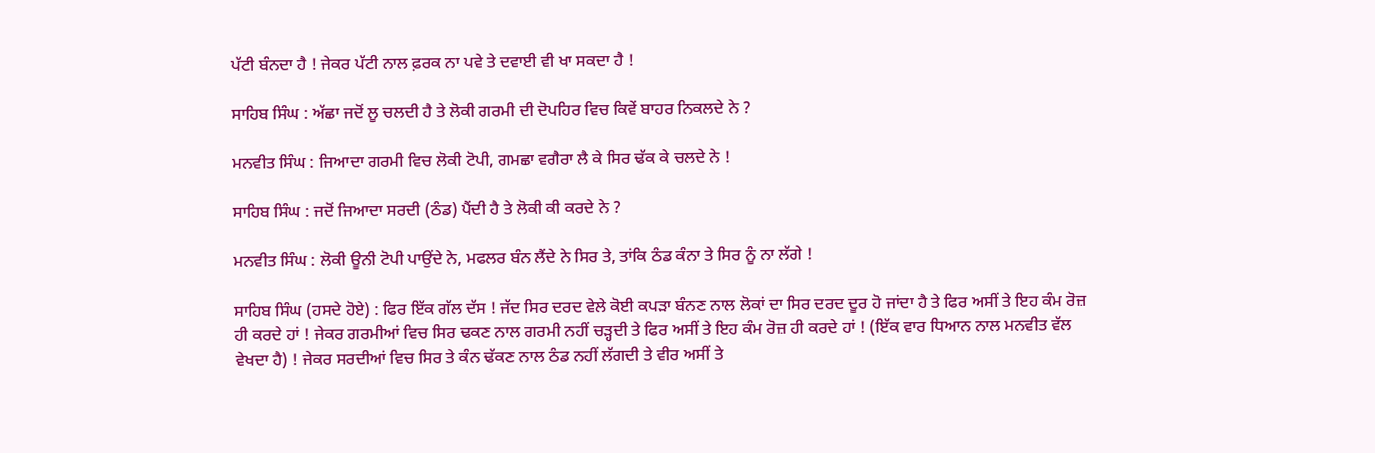ਪੱਟੀ ਬੰਨਦਾ ਹੈ ! ਜੇਕਰ ਪੱਟੀ ਨਾਲ ਫ਼ਰਕ ਨਾ ਪਵੇ ਤੇ ਦਵਾਈ ਵੀ ਖਾ ਸਕਦਾ ਹੈ !

ਸਾਹਿਬ ਸਿੰਘ : ਅੱਛਾ ਜਦੋਂ ਲੂ ਚਲਦੀ ਹੈ ਤੇ ਲੋਕੀ ਗਰਮੀ ਦੀ ਦੋਪਹਿਰ ਵਿਚ ਕਿਵੇਂ ਬਾਹਰ ਨਿਕਲਦੇ ਨੇ ?

ਮਨਵੀਤ ਸਿੰਘ : ਜਿਆਦਾ ਗਰਮੀ ਵਿਚ ਲੋਕੀ ਟੋਪੀ, ਗਮਛਾ ਵਗੈਰਾ ਲੈ ਕੇ ਸਿਰ ਢੱਕ ਕੇ ਚਲਦੇ ਨੇ !

ਸਾਹਿਬ ਸਿੰਘ : ਜਦੋਂ ਜਿਆਦਾ ਸਰਦੀ (ਠੰਡ) ਪੈਂਦੀ ਹੈ ਤੇ ਲੋਕੀ ਕੀ ਕਰਦੇ ਨੇ ?

ਮਨਵੀਤ ਸਿੰਘ : ਲੋਕੀ ਊਨੀ ਟੋਪੀ ਪਾਉਂਦੇ ਨੇ, ਮਫਲਰ ਬੰਨ ਲੈਂਦੇ ਨੇ ਸਿਰ ਤੇ, ਤਾਂਕਿ ਠੰਡ ਕੰਨਾ ਤੇ ਸਿਰ ਨੂੰ ਨਾ ਲੱਗੇ !

ਸਾਹਿਬ ਸਿੰਘ (ਹਸਦੇ ਹੋਏ) : ਫਿਰ ਇੱਕ ਗੱਲ ਦੱਸ ! ਜੱਦ ਸਿਰ ਦਰਦ ਵੇਲੇ ਕੋਈ ਕਪੜਾ ਬੰਨਣ ਨਾਲ ਲੋਕਾਂ ਦਾ ਸਿਰ ਦਰਦ ਦੂਰ ਹੋ ਜਾਂਦਾ ਹੈ ਤੇ ਫਿਰ ਅਸੀਂ ਤੇ ਇਹ ਕੰਮ ਰੋਜ਼ ਹੀ ਕਰਦੇ ਹਾਂ ! ਜੇਕਰ ਗਰਮੀਆਂ ਵਿਚ ਸਿਰ ਢਕਣ ਨਾਲ ਗਰਮੀ ਨਹੀਂ ਚੜ੍ਹਦੀ ਤੇ ਫਿਰ ਅਸੀਂ ਤੇ ਇਹ ਕੰਮ ਰੋਜ਼ ਹੀ ਕਰਦੇ ਹਾਂ ! (ਇੱਕ ਵਾਰ ਧਿਆਨ ਨਾਲ ਮਨਵੀਤ ਵੱਲ ਵੇਖਦਾ ਹੈ) ! ਜੇਕਰ ਸਰਦੀਆਂ ਵਿਚ ਸਿਰ ਤੇ ਕੰਨ ਢੱਕਣ ਨਾਲ ਠੰਡ ਨਹੀਂ ਲੱਗਦੀ ਤੇ ਵੀਰ ਅਸੀਂ ਤੇ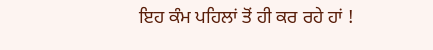ਇਹ ਕੰਮ ਪਹਿਲਾਂ ਤੋਂ ਹੀ ਕਰ ਰਹੇ ਹਾਂ !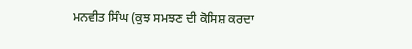ਮਨਵੀਤ ਸਿੰਘ (ਕੁਝ ਸਮਝਣ ਦੀ ਕੋਸਿਸ਼ ਕਰਦਾ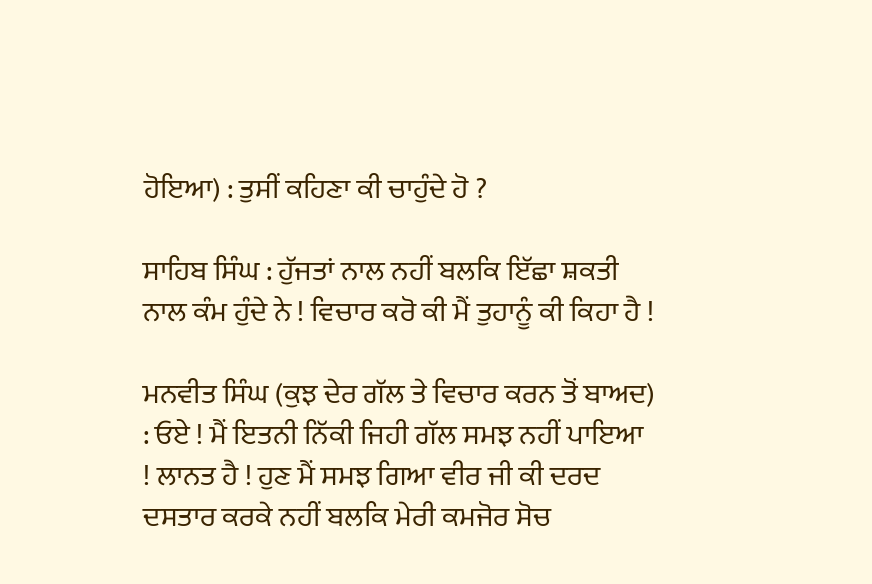ਹੋਇਆ) : ਤੁਸੀਂ ਕਹਿਣਾ ਕੀ ਚਾਹੁੰਦੇ ਹੋ ?

ਸਾਹਿਬ ਸਿੰਘ : ਹੁੱਜਤਾਂ ਨਾਲ ਨਹੀਂ ਬਲਕਿ ਇੱਛਾ ਸ਼ਕਤੀ ਨਾਲ ਕੰਮ ਹੁੰਦੇ ਨੇ ! ਵਿਚਾਰ ਕਰੋ ਕੀ ਮੈਂ ਤੁਹਾਨੂੰ ਕੀ ਕਿਹਾ ਹੈ !

ਮਨਵੀਤ ਸਿੰਘ (ਕੁਝ ਦੇਰ ਗੱਲ ਤੇ ਵਿਚਾਰ ਕਰਨ ਤੋਂ ਬਾਅਦ) : ਓਏ ! ਮੈਂ ਇਤਨੀ ਨਿੱਕੀ ਜਿਹੀ ਗੱਲ ਸਮਝ ਨਹੀਂ ਪਾਇਆ ! ਲਾਨਤ ਹੈ ! ਹੁਣ ਮੈਂ ਸਮਝ ਗਿਆ ਵੀਰ ਜੀ ਕੀ ਦਰਦ ਦਸਤਾਰ ਕਰਕੇ ਨਹੀਂ ਬਲਕਿ ਮੇਰੀ ਕਮਜੋਰ ਸੋਚ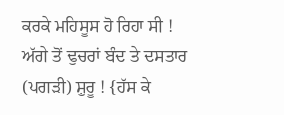ਕਰਕੇ ਮਹਿਸੂਸ ਹੋ ਰਿਹਾ ਸੀ ! ਅੱਗੇ ਤੋਂ ਢੁਚਰਾਂ ਬੰਦ ਤੇ ਦਸਤਾਰ (ਪਗੜੀ) ਸ਼ੁਰੂ ! {ਹੱਸ ਕੇ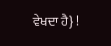ਵੇਖਦਾ ਹੈ} !